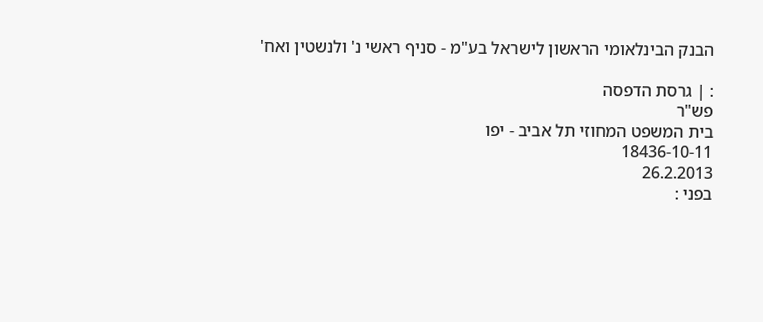הבנק הבינלאומי הראשון לישראל בע"מ - סניף ראשי נ' ולנשטין ואח'

: | גרסת הדפסה
פש"ר
בית המשפט המחוזי תל אביב - יפו
18436-10-11
26.2.2013
בפני :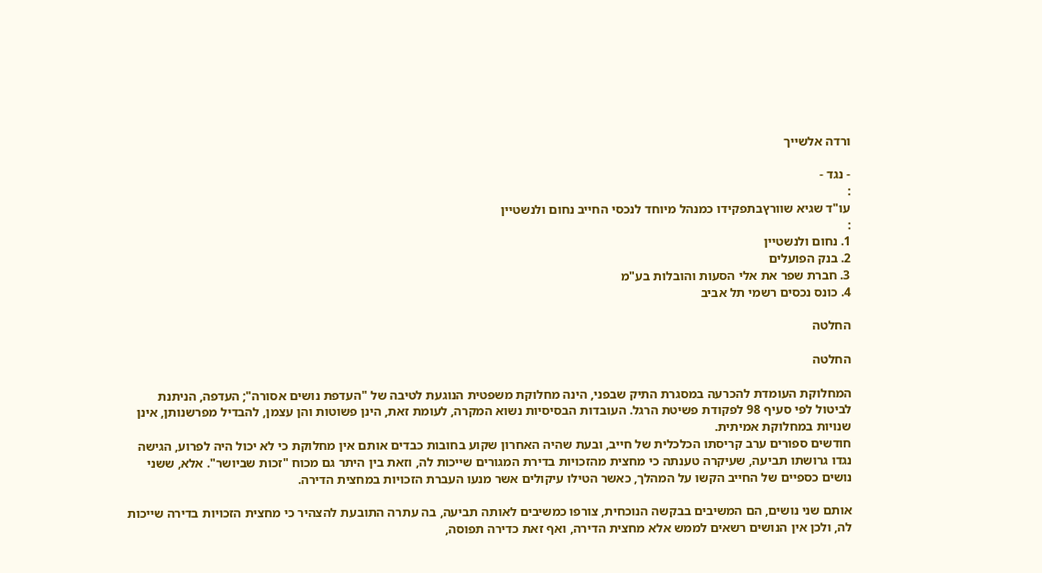ורדה אלשייך

- נגד -
:
עו"ד שגיא שוורץבתפקידו כמנהל מיוחד לנכסי החייב נחום ולנשטיין
:
1. נחום ולנשטיין
2. בנק הפועלים
3. חברת שפר את אלי הסעות והובלות בע"מ
4. כונס נכסים רשמי תל אביב

החלטה

החלטה

המחלוקת העומדת להכרעה במסגרת התיק שבפני, הינה מחלוקת משפטית הנוגעת לטיבה של "העדפת נושים אסורה"; העדפה, הניתנת לביטול לפי סעיף 98 לפקודת פשיטת הרגל. העובדות הבסיסיות נשוא המקרה, לעומת זאת, הינן פשוטות והן עצמן, להבדיל מפרשנותן, אינן שנויות במחלוקת אמיתית.
חודשים ספורים ערב קריסתו הכלכלית של חייב, ובעת שהיה האחרון שקוע בחובות כבדים אותם אין מחלוקת כי לא יכול היה לפרוע, הגישה נגדו גרושתו תביעה, שעיקרה טענתה כי מחצית מהזכויות בדירת המגורים שייכות לה, וזאת בין היתר גם מכוח "זכות שביושר". אלא, ששני נושים כספיים של החייב הקשו על המהלך, כאשר הטילו עיקולים אשר מנעו העברת הזכויות במחצית הדירה.

אותם שני נושים, הם המשיבים בבקשה הנוכחית, צורפו כמשיבים לאותה תביעה, בה עתרה התובעת להצהיר כי מחצית הזכויות בדירה שייכות לה, ולכן אין הנושים רשאים לממש אלא מחצית הדירה, ואף זאת כדירה תפוסה,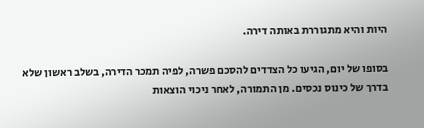היות והיא מתגוררת באותה דירה.

בסופו של יום, הגיעו כל הצדדים להסכם פשרה, לפיה תמכר הדירה, בשלב ראשון שלא בדרך של כינוס נכסים. מן התמורה, לאחר ניכוי הוצאות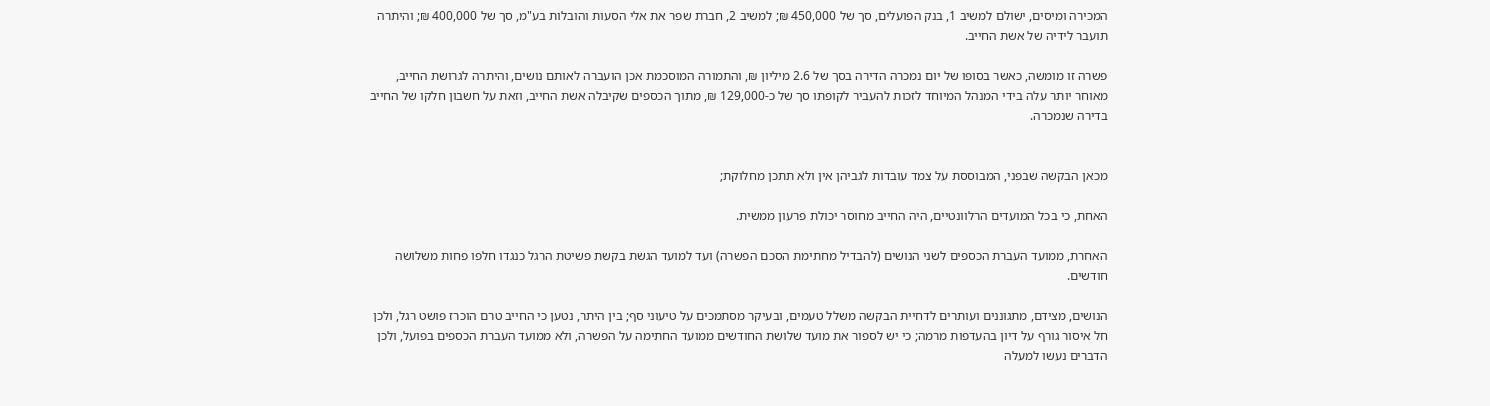המכירה ומיסים, ישולם למשיב 1, בנק הפועלים, סך של 450,000 ₪; למשיב 2, חברת שפר את אלי הסעות והובלות בע"מ, סך של 400,000 ₪; והיתרה תועבר לידיה של אשת החייב.

פשרה זו מומשה, כאשר בסופו של יום נמכרה הדירה בסך של 2.6 מיליון ₪, והתמורה המוסכמת אכן הועברה לאותם נושים, והיתרה לגרושת החייב, מאוחר יותר עלה בידי המנהל המיוחד לזכות להעביר לקופתו סך של כ-129,000 ₪, מתוך הכספים שקיבלה אשת החייב, וזאת על חשבון חלקו של החייב בדירה שנמכרה.


מכאן הבקשה שבפני, המבוססת על צמד עובדות לגביהן אין ולא תתכן מחלוקת;

האחת, כי בכל המועדים הרלוונטיים, היה החייב מחוסר יכולת פרעון ממשית.

האחרת, ממועד העברת הכספים לשני הנושים (להבדיל מחתימת הסכם הפשרה) ועד למועד הגשת בקשת פשיטת הרגל כנגדו חלפו פחות משלושה חודשים.

הנושים, מצידם, מתגוננים ועותרים לדחיית הבקשה משלל טעמים, ובעיקר מסתמכים על טיעוני סף; בין היתר, נטען כי החייב טרם הוכרז פושט רגל, ולכן חל איסור גורף על דיון בהעדפות מרמה; כי יש לספור את מועד שלושת החודשים ממועד החתימה על הפשרה, ולא ממועד העברת הכספים בפועל, ולכן הדברים נעשו למעלה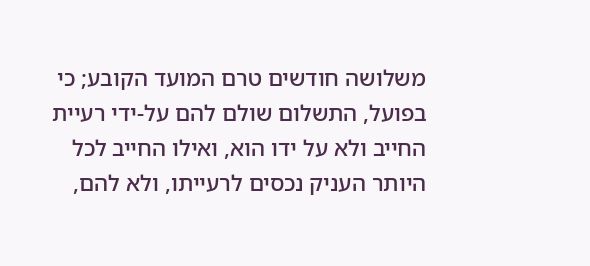משלושה חודשים טרם המועד הקובע; כי בפועל, התשלום שולם להם על-ידי רעיית החייב ולא על ידו הוא, ואילו החייב לכל היותר העניק נכסים לרעייתו, ולא להם,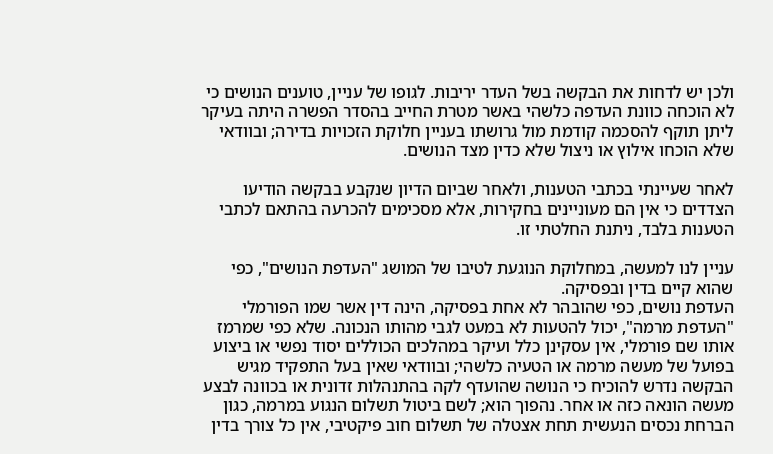ולכן יש לדחות את הבקשה בשל העדר יריבות. לגופו של עניין, טוענים הנושים כי לא הוכחה כוונת העדפה כלשהי באשר מטרת החייב בהסדר הפשרה היתה בעיקר ליתן תוקף להסכמה קודמת מול גרושתו בעניין חלוקת הזכויות בדירה; ובוודאי שלא הוכחו אילוץ או ניצול שלא כדין מצד הנושים.

לאחר שעיינתי בכתבי הטענות, ולאחר שביום הדיון שנקבע בבקשה הודיעו הצדדים כי אין הם מעוניינים בחקירות, אלא מסכימים להכרעה בהתאם לכתבי הטענות בלבד, ניתנת החלטתי זו.

עניין לנו למעשה, במחלוקת הנוגעת לטיבו של המושג "העדפת הנושים", כפי שהוא קיים בדין ובפסיקה.
העדפת נושים, כפי שהובהר לא אחת בפסיקה, הינה דין אשר שמו הפורמלי "העדפת מרמה", יכול להטעות לא במעט לגבי מהותו הנכונה. שלא כפי שמרמז אותו שם פורמלי, אין עסקינן כלל ועיקר במהלכים הכוללים יסוד נפשי או ביצוע בפועל של מעשה מרמה או הטעיה כלשהי; ובוודאי שאין בעל התפקיד מגיש הבקשה נדרש להוכיח כי הנושה שהועדף לקה בהתנהלות זדונית או בכוונה לבצע מעשה הונאה כזה או אחר. נהפוך הוא; לשם ביטול תשלום הנגוע במרמה, כגון הברחת נכסים הנעשית תחת אצטלה של תשלום חוב פיקטיבי, אין כל צורך בדין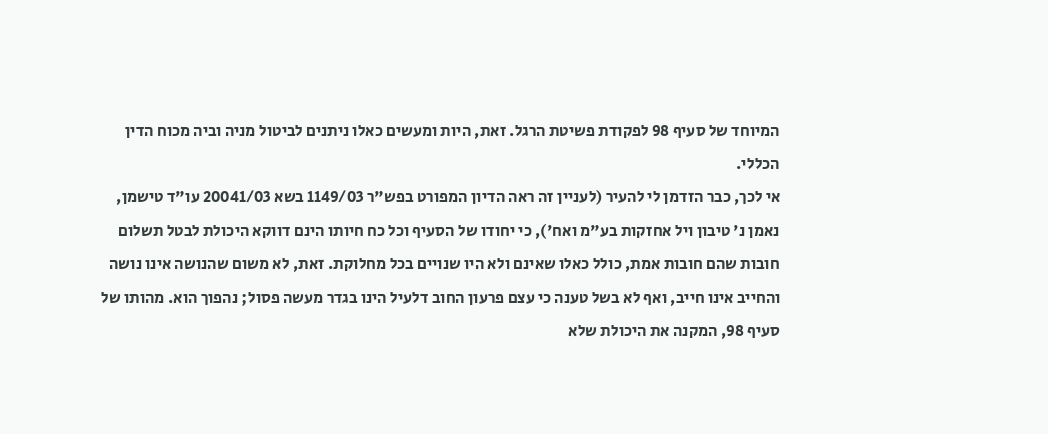המיוחד של סעיף 98 לפקודת פשיטת הרגל. זאת, היות ומעשים כאלו ניתנים לביטול מניה וביה מכוח הדין הכללי.
אי לכך, כבר הזדמן לי להעיר (לעניין זה ראה הדיון המפורט בפש"ר 1149/03 בשא 20041/03 עו"ד טישמן, נאמן נ' טיבון ויל אחזקות בע"מ ואח'), כי יחודו של הסעיף וכל כח חיותו הינם דווקא היכולת לבטל תשלום חובות שהם חובות אמת, כולל כאלו שאינם ולא היו שנויים בכל מחלוקת. זאת, לא משום שהנושה אינו נושה והחייב אינו חייב, ואף לא בשל טענה כי עצם פרעון החוב דלעיל הינו בגדר מעשה פסול; נהפוך הוא. מהותו של סעיף 98, המקנה את היכולת שלא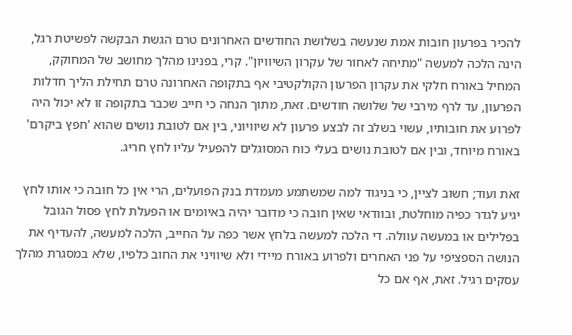להכיר בפרעון חובות אמת שנעשה בשלושת החודשים האחרונים טרם הגשת הבקשה לפשיטת רגל, הינה הלכה למעשה "מתיחה לאחור של עקרון השיוויון". קרי, בפנינו מהלך מחושב של המחוקק, המחיל באורח חלקי את עקרון הפרעון הקולקטיבי אף בתקופה האחרונה טרם תחילת הליך חדלות הפרעון, עד לרף מירבי של שלושה חודשים. זאת, מתוך הנחה כי חייב שכבר בתקופה זו לא יכול היה לפרוע את חובותיו, עשוי בשלב זה לבצע פרעון לא שיוויוני, בין אם לטובת נושים שהוא 'חפץ ביקרם' באורח מיוחד, ובין אם לטובת נושים בעלי כוח המסוגלים להפעיל עליו לחץ חריג.

זאת ועוד; חשוב לציין, כי בניגוד למה שמשתמע מעמדת בנק הפועלים, הרי אין כל חובה כי אותו לחץ יגיע לגדר כפיה מוחלטת, ובוודאי שאין חובה כי מדובר יהיה באיומים או הפעלת לחץ פסול הגובל בפלילים או במעשה עוולה. די הלכה למעשה בלחץ אשר כפה על החייב, הלכה למעשה, להעדיף את הנושה הספציפי על פני האחרים ולפרוע באורח מיידי ולא שיוויני את החוב כלפיו, שלא במסגרת מהלך עסקים רגיל. זאת, אף אם כל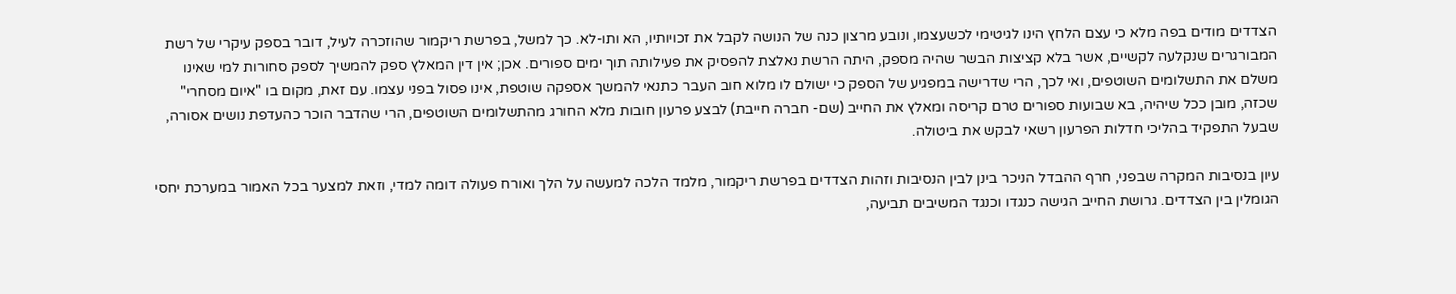הצדדים מודים בפה מלא כי עצם הלחץ הינו לגיטימי לכשעצמו, ונובע מרצון כנה של הנושה לקבל את זכויותיו, הא ותו-לא. כך למשל, בפרשת ריקמור שהוזכרה לעיל, דובר בספק עיקרי של רשת המבורגרים שנקלעה לקשיים, אשר בלא קציצות הבשר שהיה מספק, היתה הרשת נאלצת להפסיק את פעילותה תוך ימים ספורים. אכן; אין דין המאלץ ספק להמשיך לספק סחורות למי שאינו משלם את התשלומים השוטפים, ואי לכך, הרי שדרישה במפגיע של הספק כי ישולם לו מלוא חוב העבר כתנאי להמשך אספקה שוטפת, אינו פסול בפני עצמו. עם זאת, מקום בו "איום מסחרי" שכזה, מובן ככל שיהיה, בא שבועות ספורים טרם קריסה ומאלץ את החייב (שם- חברה חייבת) לבצע פרעון חובות מלא החורג מהתשלומים השוטפים, הרי שהדבר הוכר כהעדפת נושים אסורה, שבעל התפקיד בהליכי חדלות הפרעון רשאי לבקש את ביטולה.

עיון בנסיבות המקרה שבפני, חרף ההבדל הניכר בינן לבין הנסיבות וזהות הצדדים בפרשת ריקמור, מלמד הלכה למעשה על הלך ואורח פעולה דומה למדי, וזאת למצער בכל האמור במערכת יחסי הגומלין בין הצדדים. גרושת החייב הגישה כנגדו וכנגד המשיבים תביעה,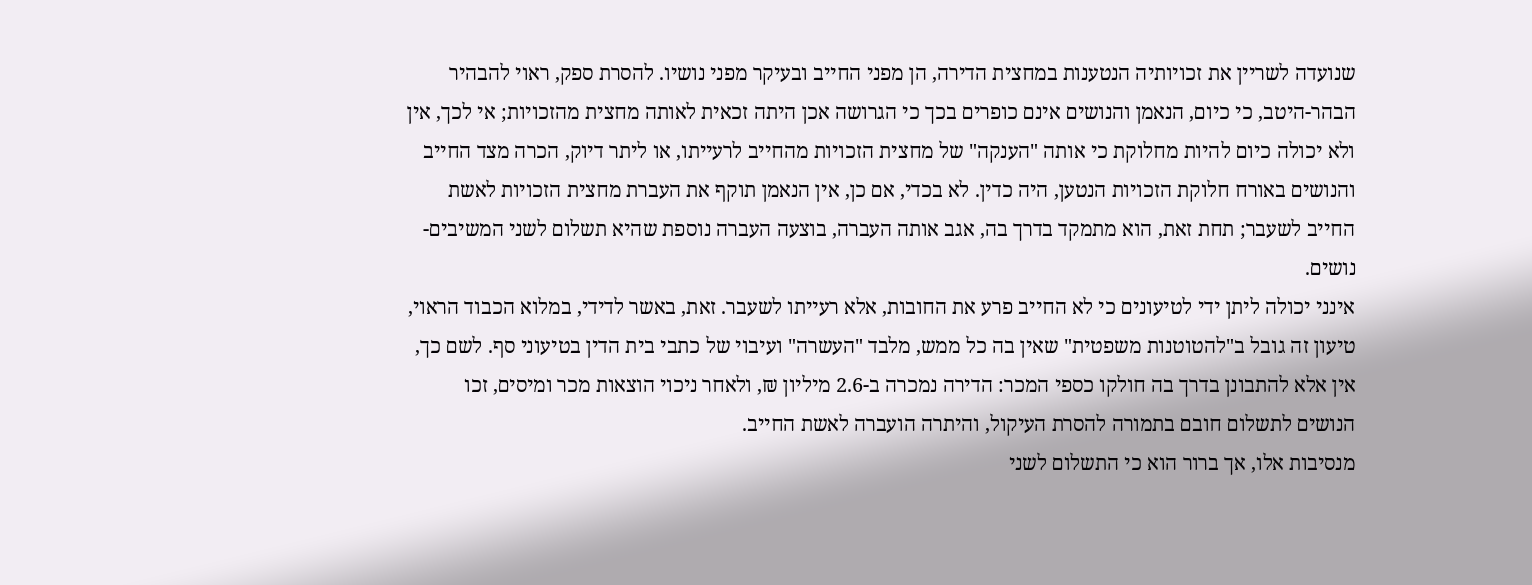שנועדה לשריין את זכויותיה הנטענות במחצית הדירה, הן מפני החייב ובעיקר מפני נושיו. להסרת ספק, ראוי להבהיר הבהר-היטב, כי כיום, הנאמן והנושים אינם כופרים בכך כי הגרושה אכן היתה זכאית לאותה מחצית מהזכויות; אי לכך, אין ולא יכולה כיום להיות מחלוקת כי אותה "הענקה" של מחצית הזכויות מהחייב לרעייתו, או ליתר דיוק, הכרה מצד החייב והנושים באורח חלוקת הזכויות הנטען, היה כדין. לא בכדי, אם כן, אין הנאמן תוקף את העברת מחצית הזכויות לאשת החייב לשעבר; תחת זאת, הוא מתמקד בדרך בה, אגב אותה העברה, בוצעה העברה נוספת שהיא תשלום לשני המשיבים-נושים.
אינני יכולה ליתן ידי לטיעונים כי לא החייב פרע את החובות, אלא רעייתו לשעבר. זאת, באשר לדידי, במלוא הכבוד הראוי, טיעון זה גובל ב"להטוטנות משפטית" שאין בה כל ממש, מלבד "העשרה" ועיבוי של כתבי בית הדין בטיעוני סף. לשם כך, אין אלא להתבונן בדרך בה חולקו כספי המכר: הדירה נמכרה ב-2.6 מיליון ₪, ולאחר ניכוי הוצאות מכר ומיסים, זכו הנושים לתשלום חובם בתמורה להסרת העיקול, והיתרה הועברה לאשת החייב.
מנסיבות אלו, אך ברור הוא כי התשלום לשני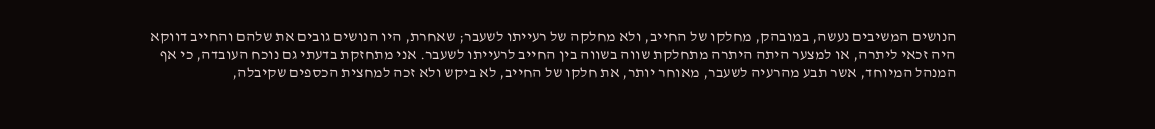הנושים המשיבים נעשה, במובהק, מחלקו של החייב, ולא מחלקה של רעייתו לשעבר; שאחרת, היו הנושים גובים את שלהם והחייב דווקא היה זכאי ליתרה, או למצער היתה היתרה מתחלקת שווה בשווה בין החייב לרעייתו לשעבר. אני מתחזקת בדעתי גם נוכח העובדה, כי אף המנהל המיוחד, אשר תבע מהרעיה לשעבר, מאוחר יותר, את חלקו של החייב, לא ביקש ולא זכה למחצית הכספים שקיבלה,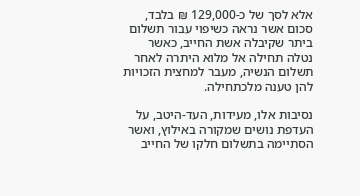אלא לסך של כ-129,000 ₪ בלבד, סכום אשר נראה כשיפוי עבור תשלום ביתר שקיבלה אשת החייב, כאשר נטלה תחילה אל מלוא היתרה לאחר תשלום הנשיה, מעבר למחצית הזכויות להן טענה מלכתחילה.

נסיבות אלו, מעידות, העד-היטב, על העדפת נושים שמקורה באילוץ, ואשר הסתיימה בתשלום חלקו של החייב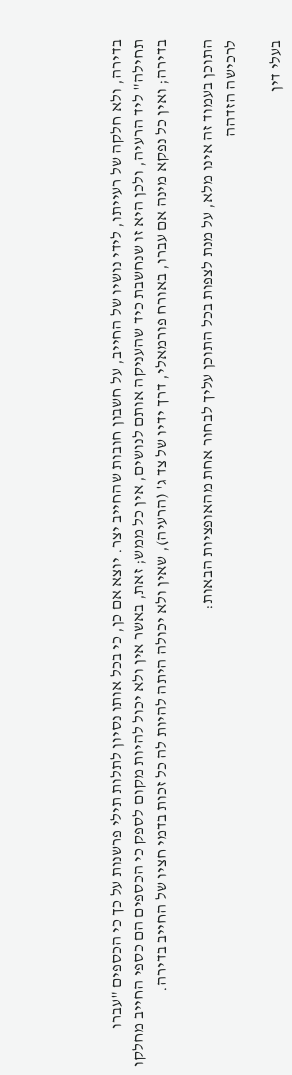בדירה, ולא חלקה של רעייתו, לידי נושיו של החייב, על חשבון חובות שהחייב יצר. יוצא אם כן, כי בכל אותו נסיון לתלות תילי פרשנות על כך כי הכספים "עברו תחילה" ליד הרעיה, ולכן היא זו שנחשבת כיד שהעניקה אותם לנושים, אין כל ממש; זאת, באשר אין ולא יכול להיות מקום לספק כי הכספים הם כספי החייב מחלקו בדירה; ואין כל נפקא מינה אם עברו, באורח פורמאלי, דרך ידיו של צד ג' (הרעיה), שאין ולא יכולה היתה להיות לה כל זכות בדמי חציו של החייב בדירה.

התוכן בעמוד זה אינו מלא, על מנת לצפות בכל התוכן עליך לבחור אחת מהאופציות הבאות:
לרכישה הזדהה

בעלי דין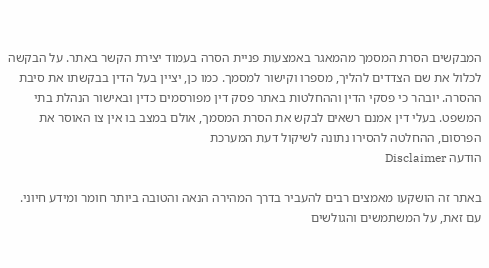המבקשים הסרת המסמך מהמאגר באמצעות פניית הסרה בעמוד יצירת הקשר באתר. על הבקשה לכלול את שם הצדדים להליך, מספרו וקישור למסמך. כמו כן, יציין בעל הדין בבקשתו את סיבת ההסרה. יובהר כי פסקי הדין וההחלטות באתר פסק דין מפורסמים כדין ובאישור הנהלת בתי המשפט. בעלי דין אמנם רשאים לבקש את הסרת המסמך, אולם במצב בו אין צו האוסר את הפרסום, ההחלטה להסירו נתונה לשיקול דעת המערכת
הודעה Disclaimer

באתר זה הושקעו מאמצים רבים להעביר בדרך המהירה הנאה והטובה ביותר חומר ומידע חיוני. עם זאת, על המשתמשים והגולשים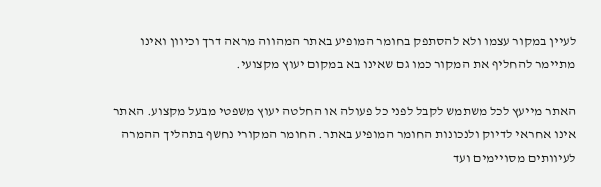לעיין במקור עצמו ולא להסתפק בחומר המופיע באתר המהווה מראה דרך וכיוון ואינו מתיימר להחליף את המקור כמו גם שאינו בא במקום יעוץ מקצועי.

האתר מייעץ לכל משתמש לקבל לפני כל פעולה או החלטה יעוץ משפטי מבעל מקצוע. האתר אינו אחראי לדיוק ולנכונות החומר המופיע באתר. החומר המקורי נחשף בתהליך ההמרה לעיוותים מסויימים ועד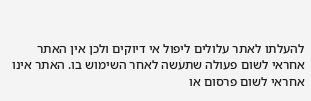להעלתו לאתר עלולים ליפול אי דיוקים ולכן אין האתר אחראי לשום פעולה שתעשה לאחר השימוש בו. האתר אינו אחראי לשום פרסום או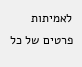לאמיתות פרטים של כל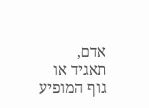אדם, תאגיד או גוף המופיע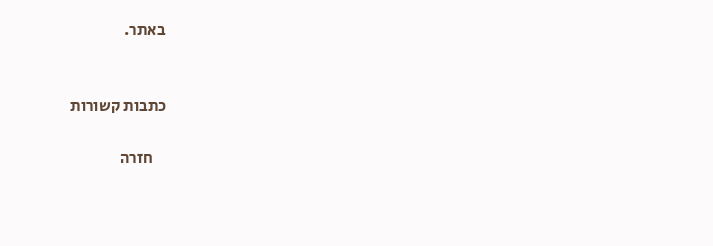באתר.


כתבות קשורות

    חזרה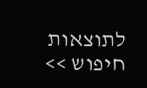לתוצאות חיפוש >>